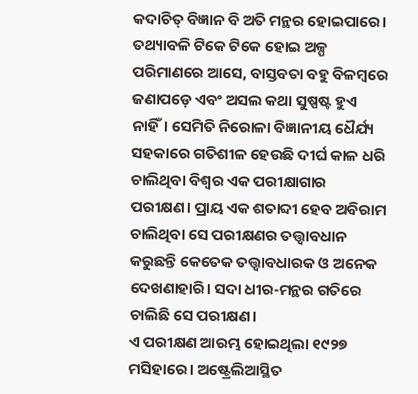କଦାଚିତ୍ ବିଜ୍ଞାନ ବି ଅତି ମନ୍ଥର ହୋଇପାରେ। ତଥ୍ୟାବଳି ଟିକେ ଟିକେ ହୋଇ ଅଳ୍ପ ପରିମାଣରେ ଆସେ, ବାସ୍ତବତା ବହୁ ବିଳମ୍ବରେ ଜଣାପଡ଼େ ଏବଂ ଅସଲ କଥା ସୁଷ୍ପଷ୍ଟ ହୁଏ ନାହିଁ। ସେମିତି ନିରୋଳା ବିଜ୍ଞାନୀୟ ଧୈର୍ଯ୍ୟ ସହକାରେ ଗତିଶୀଳ ହେଉଛି ଦୀର୍ଘ କାଳ ଧରି ଚାଲିଥିବା ବିଶ୍ବର ଏକ ପରୀକ୍ଷାଗାର ପରୀକ୍ଷଣ। ପ୍ରାୟ ଏକ ଶତାବ୍ଦୀ ହେବ ଅବିରାମ ଚାଲିଥିବା ସେ ପରୀକ୍ଷଣର ତତ୍ତ୍ବାବଧାନ କରୁଛନ୍ତି କେତେକ ତତ୍ତ୍ବାବଧାରକ ଓ ଅନେକ ଦେଖଣାହାରି। ସଦା ଧୀର-ମନ୍ଥର ଗତିରେ ଚାଲିଛି ସେ ପରୀକ୍ଷଣ।
ଏ ପରୀକ୍ଷଣ ଆରମ୍ଭ ହୋଇଥିଲା ୧୯୨୭ ମସିହାରେ। ଅଷ୍ଟ୍ରେଲିଆସ୍ଥିତ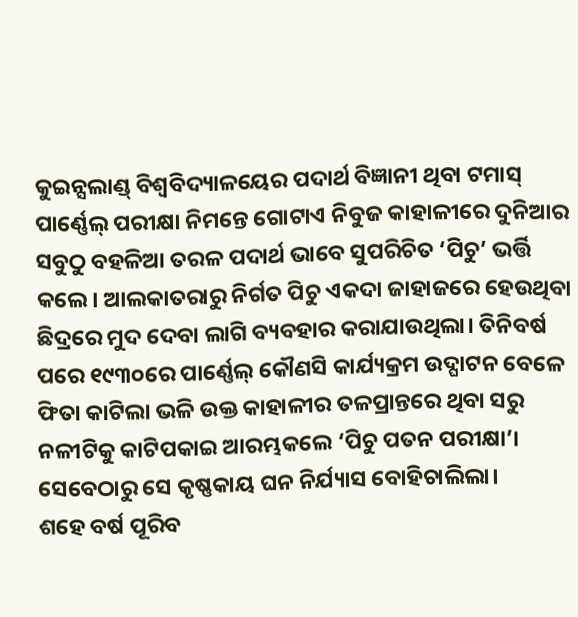କୁଇନ୍ସଲାଣ୍ଡ୍ ବିଶ୍ବବିଦ୍ୟାଳୟେର ପଦାର୍ଥ ବିଜ୍ଞାନୀ ଥିବା ଟମାସ୍ ପାର୍ଣ୍ଣେଲ୍ ପରୀକ୍ଷା ନିମନ୍ତେ ଗୋଟାଏ ନିବୁଜ କାହାଳୀରେ ଦୁନିଆର ସବୁଠୁ ବହଳିଆ ତରଳ ପଦାର୍ଥ ଭାବେ ସୁପରିଚିତ ‘ପିଚୁ’ ଭର୍ତ୍ତି କଲେ। ଆଲକାତରାରୁ ନିର୍ଗତ ପିଚୁ ଏକଦା ଜାହାଜରେ ହେଉଥିବା ଛିଦ୍ରରେ ମୁଦ ଦେବା ଲାଗି ବ୍ୟବହାର କରାଯାଉଥିଲା। ତିନିବର୍ଷ ପରେ ୧୯୩୦ରେ ପାର୍ଣ୍ଣେଲ୍ କୌଣସି କାର୍ଯ୍ୟକ୍ରମ ଉଦ୍ଘାଟନ ବେଳେ ଫିତା କାଟିଲା ଭଳି ଉକ୍ତ କାହାଳୀର ତଳପ୍ରାନ୍ତରେ ଥିବା ସରୁ ନଳୀଟିକୁ କାଟିପକାଇ ଆରମ୍ଭକଲେ ‘ପିଚୁ ପତନ ପରୀକ୍ଷା’। ସେବେଠାରୁ ସେ କୃଷ୍ଣକାୟ ଘନ ନିର୍ଯ୍ୟାସ ବୋହିଚାଲିଲା।
ଶହେ ବର୍ଷ ପୂରିବ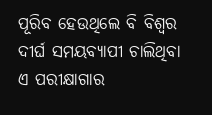ପୂରିବ ହେଉଥିଲେ ବି ବିଶ୍ବର ଦୀର୍ଘ ସମୟବ୍ୟାପୀ ଚାଲିଥିବା ଏ ପରୀକ୍ଷାଗାର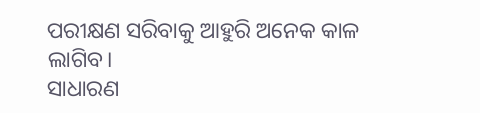ପରୀକ୍ଷଣ ସରିବାକୁ ଆହୁରି ଅନେକ କାଳ ଲାଗିବ।
ସାଧାରଣ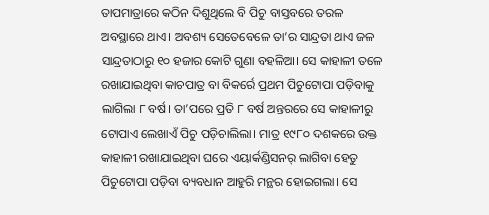ତାପମାତ୍ରାରେ କଠିନ ଦିଶୁଥିଲେ ବି ପିଚୁ ବାସ୍ତବରେ ତରଳ ଅବସ୍ଥାରେ ଥାଏ। ଅବଶ୍ୟ ସେତେବେଳେ ତା’ର ସାନ୍ଦ୍ରତା ଥାଏ ଜଳ ସାନ୍ଦ୍ରତାଠାରୁ ୧୦ ହଜାର କୋଟି ଗୁଣା ବହଳିଆ। ସେ କାହାଳୀ ତଳେ ରଖାଯାଇଥିବା କାଚପାତ୍ର ବା ବିକର୍ରେ ପ୍ରଥମ ପିଚୁଟୋପା ପଡ଼ିବାକୁ ଲାଗିଲା ୮ ବର୍ଷ। ତା’ପରେ ପ୍ରତି ୮ ବର୍ଷ ଅନ୍ତରରେ ସେ କାହାଳୀରୁ ଟୋପାଏ ଲେଖାଏଁ ପିଚୁ ପଡ଼ିଚାଲିଲା। ମାତ୍ର ୧୯୮୦ ଦଶକରେ ଉକ୍ତ କାହାଳୀ ରଖାଯାଇଥିବା ଘରେ ଏୟାର୍କଣ୍ଡିସନର୍ ଲାଗିବା ହେତୁ ପିଚୁଟୋପା ପଡ଼ିବା ବ୍ୟବଧାନ ଆହୁରି ମନ୍ଥର ହୋଇଗଲା। ସେ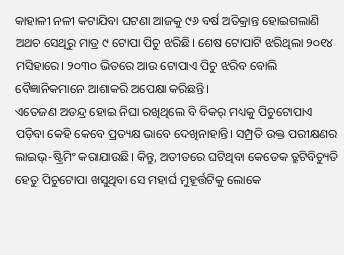କାହାଳୀ ନଳୀ କଟାଯିବା ଘଟଣା ଆଜକୁ ୯୬ ବର୍ଷ ଅତିକ୍ରାନ୍ତ ହୋଇଗଲାଣି ଅଥଚ ସେଥିରୁ ମାତ୍ର ୯ ଟୋପା ପିଚୁ ଝରିଛି। ଶେଷ ଟୋପାଟି ଝରିଥିଲା ୨୦୧୪ ମସିହାରେ। ୨୦୩୦ ଭିତରେ ଆଉ ଟୋପାଏ ପିଚୁ ଝରିବ ବୋଲି ବୈଜ୍ଞାନିକମାନେ ଆଶାକରି ଅପେକ୍ଷା କରିଛନ୍ତି।
ଏତେଜଣ ଅତନ୍ଦ୍ର ହୋଇ ନିଘା ରଖିଥିଲେ ବି ବିକର୍ ମଧ୍ୟକୁ ପିଚୁଟୋପାଏ ପଡ଼ିବା କେହି କେବେ ପ୍ରତ୍ୟକ୍ଷ ଭାବେ ଦେଖିନାହାନ୍ତି। ସମ୍ପ୍ରତି ଉକ୍ତ ପରୀକ୍ଷଣର ଲାଇଭ୍-ଷ୍ଟ୍ରିମିଂ କରାଯାଉଛି। କିନ୍ତୁ, ଅତୀତରେ ଘଟିଥିବା କେତେକ ତ୍ରୁଟିବିଚ୍ୟୁତି ହେତୁ ପିଚୁଟୋପା ଖସୁଥିବା ସେ ମହାର୍ଘ ମୁହୂର୍ତ୍ତଟିକୁ ଲୋକେ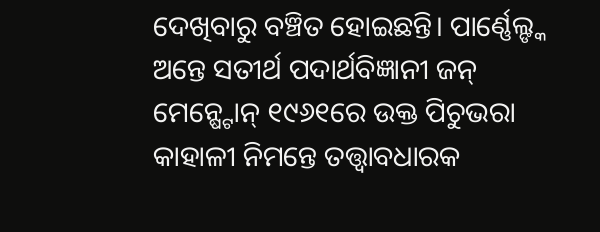ଦେଖିବାରୁ ବଞ୍ଚିତ ହୋଇଛନ୍ତି। ପାର୍ଣ୍ଣେଲ୍ଙ୍କ ଅନ୍ତେ ସତୀର୍ଥ ପଦାର୍ଥବିଜ୍ଞାନୀ ଜନ୍ ମେନ୍ଷ୍ଟୋନ୍ ୧୯୬୧ରେ ଉକ୍ତ ପିଚୁଭରା କାହାଳୀ ନିମନ୍ତେ ତତ୍ତ୍ବାବଧାରକ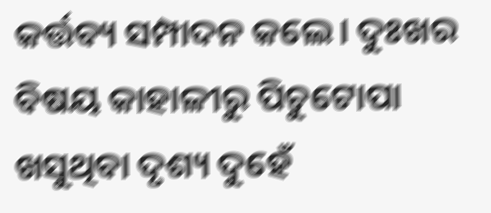କର୍ତ୍ତବ୍ୟ ସମ୍ପାଦନ କଲେ। ଦୁଃଖର ବିଷୟ କାହାଳୀରୁ ପିଚୁଟୋପା ଖସୁଥିବା ଦୃଶ୍ୟ ଦୁହେଁ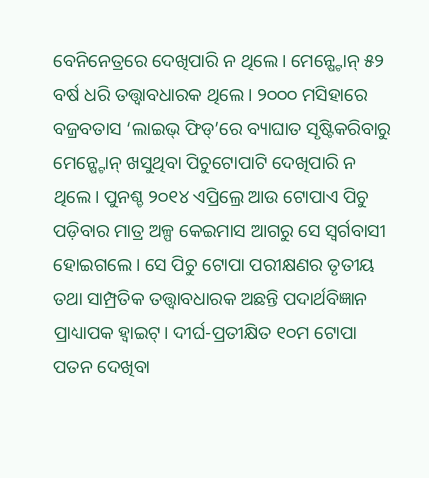ବେନିନେତ୍ରରେ ଦେଖିପାରି ନ ଥିଲେ। ମେନ୍ଷ୍ଟୋନ୍ ୫୨ ବର୍ଷ ଧରି ତତ୍ତ୍ବାବଧାରକ ଥିଲେ। ୨୦୦୦ ମସିହାରେ ବଜ୍ରବତାସ ‘ଲାଇଭ୍ ଫିଡ୍’ରେ ବ୍ୟାଘାତ ସୃଷ୍ଟିକରିବାରୁ ମେନ୍ଷ୍ଟୋନ୍ ଖସୁଥିବା ପିଚୁଟୋପାଟି ଦେଖିପାରି ନ ଥିଲେ। ପୁନଶ୍ଚ ୨୦୧୪ ଏପ୍ରିଲ୍ରେ ଆଉ ଟୋପାଏ ପିଚୁ ପଡ଼ିବାର ମାତ୍ର ଅଳ୍ପ କେଇମାସ ଆଗରୁ ସେ ସ୍ବର୍ଗବାସୀ ହୋଇଗଲେ। ସେ ପିଚୁ ଟୋପା ପରୀକ୍ଷଣର ତୃତୀୟ ତଥା ସାମ୍ପ୍ରତିକ ତତ୍ତ୍ବାବଧାରକ ଅଛନ୍ତି ପଦାର୍ଥବିଜ୍ଞାନ ପ୍ରାଧ୍ୟାପକ ହ୍ବାଇଟ୍। ଦୀର୍ଘ-ପ୍ରତୀକ୍ଷିତ ୧୦ମ ଟୋପା ପତନ ଦେଖିବା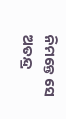ନିମନ୍ତେ ସେ ଅତନ୍ଦ୍ର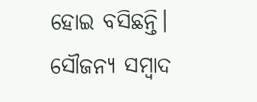ହୋଇ ବସିଛନ୍ତି।
ସୌଜନ୍ୟ ସମ୍ବାଦ